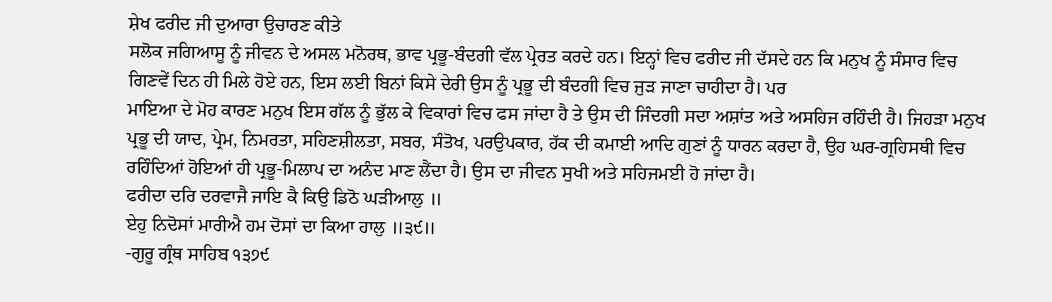ਸ਼ੇਖ ਫਰੀਦ ਜੀ ਦੁਆਰਾ ਉਚਾਰਣ ਕੀਤੇ
ਸਲੋਕ ਜਗਿਆਸੂ ਨੂੰ ਜੀਵਨ ਦੇ ਅਸਲ ਮਨੋਰਥ, ਭਾਵ ਪ੍ਰਭੂ-ਬੰਦਗੀ ਵੱਲ ਪ੍ਰੇਰਤ ਕਰਦੇ ਹਨ। ਇਨ੍ਹਾਂ ਵਿਚ ਫਰੀਦ ਜੀ ਦੱਸਦੇ ਹਨ ਕਿ ਮਨੁਖ ਨੂੰ ਸੰਸਾਰ ਵਿਚ ਗਿਣਵੇਂ ਦਿਨ ਹੀ ਮਿਲੇ ਹੋਏ ਹਨ, ਇਸ ਲਈ ਬਿਨਾਂ ਕਿਸੇ ਦੇਰੀ ਉਸ ਨੂੰ ਪ੍ਰਭੂ ਦੀ ਬੰਦਗੀ ਵਿਚ ਜੁੜ ਜਾਣਾ ਚਾਹੀਦਾ ਹੈ। ਪਰ
ਮਾਇਆ ਦੇ ਮੋਹ ਕਾਰਣ ਮਨੁਖ ਇਸ ਗੱਲ ਨੂੰ ਭੁੱਲ ਕੇ ਵਿਕਾਰਾਂ ਵਿਚ ਫਸ ਜਾਂਦਾ ਹੈ ਤੇ ਉਸ ਦੀ ਜਿੰਦਗੀ ਸਦਾ ਅਸ਼ਾਂਤ ਅਤੇ ਅਸਹਿਜ ਰਹਿੰਦੀ ਹੈ। ਜਿਹੜਾ ਮਨੁਖ ਪ੍ਰਭੂ ਦੀ ਯਾਦ, ਪ੍ਰੇਮ, ਨਿਮਰਤਾ, ਸਹਿਣਸ਼ੀਲਤਾ, ਸਬਰ, ਸੰਤੋਖ, ਪਰਉਪਕਾਰ, ਹੱਕ ਦੀ ਕਮਾਈ ਆਦਿ ਗੁਣਾਂ ਨੂੰ ਧਾਰਨ ਕਰਦਾ ਹੈ, ਉਹ ਘਰ-ਗ੍ਰਹਿਸਥੀ ਵਿਚ ਰਹਿੰਦਿਆਂ ਹੋਇਆਂ ਹੀ ਪ੍ਰਭੂ-ਮਿਲਾਪ ਦਾ ਅਨੰਦ ਮਾਣ ਲੈਂਦਾ ਹੈ। ਉਸ ਦਾ ਜੀਵਨ ਸੁਖੀ ਅਤੇ ਸਹਿਜਮਈ ਹੋ ਜਾਂਦਾ ਹੈ।
ਫਰੀਦਾ ਦਰਿ ਦਰਵਾਜੈ ਜਾਇ ਕੈ ਕਿਉ ਡਿਠੋ ਘੜੀਆਲੁ ॥
ਏਹੁ ਨਿਦੋਸਾਂ ਮਾਰੀਐ ਹਮ ਦੋਸਾਂ ਦਾ ਕਿਆ ਹਾਲੁ ॥੩੯॥
-ਗੁਰੂ ਗ੍ਰੰਥ ਸਾਹਿਬ ੧੩੭੯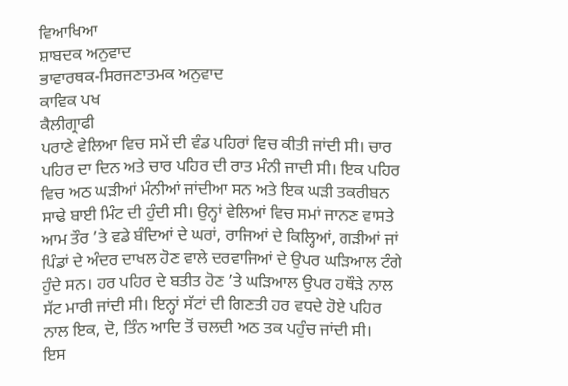ਵਿਆਖਿਆ
ਸ਼ਾਬਦਕ ਅਨੁਵਾਦ
ਭਾਵਾਰਥਕ-ਸਿਰਜਣਾਤਮਕ ਅਨੁਵਾਦ
ਕਾਵਿਕ ਪਖ
ਕੈਲੀਗ੍ਰਾਫੀ
ਪਰਾਣੇ ਵੇਲਿਆ ਵਿਚ ਸਮੇਂ ਦੀ ਵੰਡ ਪਹਿਰਾਂ ਵਿਚ ਕੀਤੀ ਜਾਂਦੀ ਸੀ। ਚਾਰ ਪਹਿਰ ਦਾ ਦਿਨ ਅਤੇ ਚਾਰ ਪਹਿਰ ਦੀ ਰਾਤ ਮੰਨੀ ਜਾਦੀ ਸੀ। ਇਕ ਪਹਿਰ ਵਿਚ ਅਠ ਘੜੀਆਂ ਮੰਨੀਆਂ ਜਾਂਦੀਆ ਸਨ ਅਤੇ ਇਕ ਘੜੀ ਤਕਰੀਬਨ ਸਾਢੇ ਬਾਈ ਮਿੰਟ ਦੀ ਹੁੰਦੀ ਸੀ। ਉਨ੍ਹਾਂ ਵੇਲਿਆਂ ਵਿਚ ਸਮਾਂ ਜਾਨਣ ਵਾਸਤੇ ਆਮ ਤੌਰ ’ਤੇ ਵਡੇ ਬੰਦਿਆਂ ਦੇ ਘਰਾਂ, ਰਾਜਿਆਂ ਦੇ ਕਿਲ੍ਹਿਆਂ, ਗੜੀਆਂ ਜਾਂ ਪਿੰਡਾਂ ਦੇ ਅੰਦਰ ਦਾਖਲ ਹੋਣ ਵਾਲੇ ਦਰਵਾਜਿਆਂ ਦੇ ਉਪਰ ਘੜਿਆਲ ਟੰਗੇ ਹੁੰਦੇ ਸਨ। ਹਰ ਪਹਿਰ ਦੇ ਬਤੀਤ ਹੋਣ ’ਤੇ ਘੜਿਆਲ ਉਪਰ ਹਥੌੜੇ ਨਾਲ ਸੱਟ ਮਾਰੀ ਜਾਂਦੀ ਸੀ। ਇਨ੍ਹਾਂ ਸੱਟਾਂ ਦੀ ਗਿਣਤੀ ਹਰ ਵਧਦੇ ਹੋਏ ਪਹਿਰ ਨਾਲ ਇਕ, ਦੋ, ਤਿੰਨ ਆਦਿ ਤੋਂ ਚਲਦੀ ਅਠ ਤਕ ਪਹੁੰਚ ਜਾਂਦੀ ਸੀ।
ਇਸ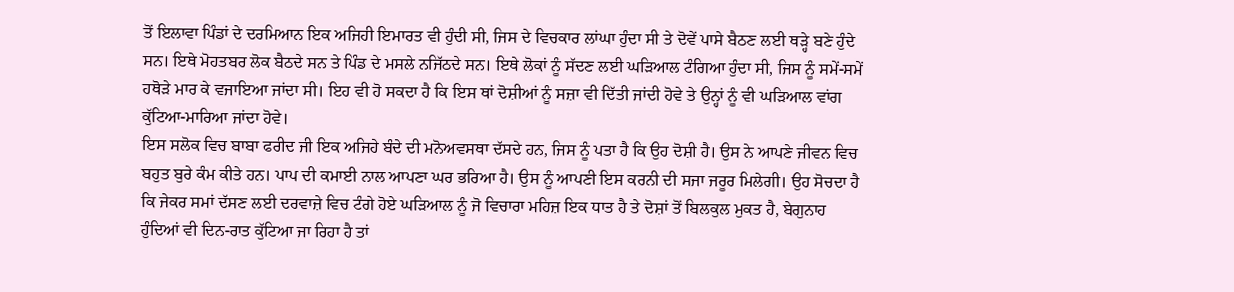ਤੋਂ ਇਲਾਵਾ ਪਿੰਡਾਂ ਦੇ ਦਰਮਿਆਨ ਇਕ ਅਜਿਹੀ ਇਮਾਰਤ ਵੀ ਹੁੰਦੀ ਸੀ, ਜਿਸ ਦੇ ਵਿਚਕਾਰ ਲਾਂਘਾ ਹੁੰਦਾ ਸੀ ਤੇ ਦੋਵੇਂ ਪਾਸੇ ਬੈਠਣ ਲਈ ਥੜ੍ਹੇ ਬਣੇ ਹੁੰਦੇ ਸਨ। ਇਥੇ ਮੋਹਤਬਰ ਲੋਕ ਬੈਠਦੇ ਸਨ ਤੇ ਪਿੰਡ ਦੇ ਮਸਲੇ ਨਜਿੱਠਦੇ ਸਨ। ਇਥੇ ਲੋਕਾਂ ਨੂੰ ਸੱਦਣ ਲਈ ਘੜਿਆਲ ਟੰਗਿਆ ਹੁੰਦਾ ਸੀ, ਜਿਸ ਨੂੰ ਸਮੇਂ-ਸਮੇਂ ਹਥੋੜੇ ਮਾਰ ਕੇ ਵਜਾਇਆ ਜਾਂਦਾ ਸੀ। ਇਹ ਵੀ ਹੋ ਸਕਦਾ ਹੈ ਕਿ ਇਸ ਥਾਂ ਦੋਸ਼ੀਆਂ ਨੂੰ ਸਜ਼ਾ ਵੀ ਦਿੱਤੀ ਜਾਂਦੀ ਹੋਵੇ ਤੇ ਉਨ੍ਹਾਂ ਨੂੰ ਵੀ ਘੜਿਆਲ ਵਾਂਗ ਕੁੱਟਿਆ-ਮਾਰਿਆ ਜਾਂਦਾ ਹੋਵੇ।
ਇਸ ਸਲੋਕ ਵਿਚ ਬਾਬਾ ਫਰੀਦ ਜੀ ਇਕ ਅਜਿਹੇ ਬੰਦੇ ਦੀ ਮਨੋਅਵਸਥਾ ਦੱਸਦੇ ਹਨ, ਜਿਸ ਨੂੰ ਪਤਾ ਹੈ ਕਿ ਉਹ ਦੋਸ਼ੀ ਹੈ। ਉਸ ਨੇ ਆਪਣੇ ਜੀਵਨ ਵਿਚ ਬਹੁਤ ਬੁਰੇ ਕੰਮ ਕੀਤੇ ਹਨ। ਪਾਪ ਦੀ ਕਮਾਈ ਨਾਲ ਆਪਣਾ ਘਰ ਭਰਿਆ ਹੈ। ਉਸ ਨੂੰ ਆਪਣੀ ਇਸ ਕਰਨੀ ਦੀ ਸਜਾ ਜਰੂਰ ਮਿਲੇਗੀ। ਉਹ ਸੋਚਦਾ ਹੈ ਕਿ ਜੇਕਰ ਸਮਾਂ ਦੱਸਣ ਲਈ ਦਰਵਾਜ਼ੇ ਵਿਚ ਟੰਗੇ ਹੋਏ ਘੜਿਆਲ ਨੂੰ ਜੋ ਵਿਚਾਰਾ ਮਹਿਜ਼ ਇਕ ਧਾਤ ਹੈ ਤੇ ਦੋਸ਼ਾਂ ਤੋਂ ਬਿਲਕੁਲ ਮੁਕਤ ਹੈ, ਬੇਗੁਨਾਹ ਹੁੰਦਿਆਂ ਵੀ ਦਿਨ-ਰਾਤ ਕੁੱਟਿਆ ਜਾ ਰਿਹਾ ਹੈ ਤਾਂ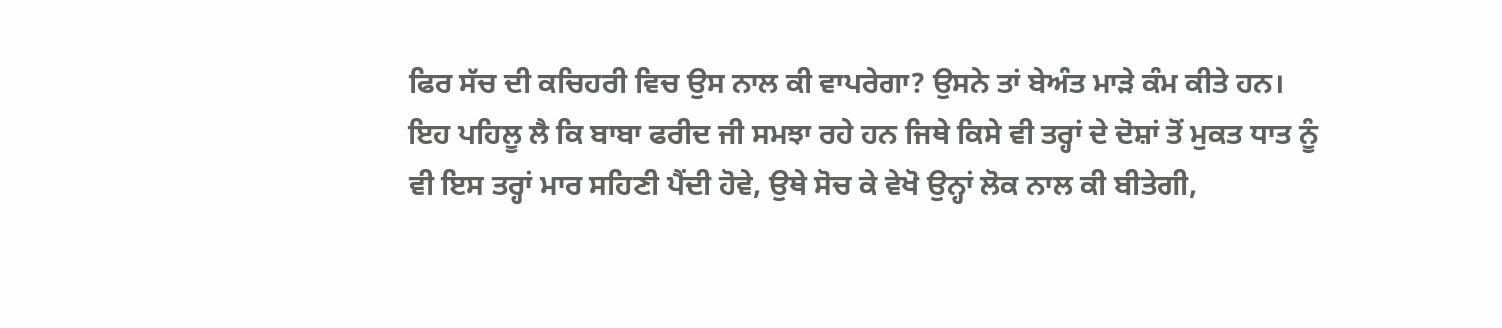ਫਿਰ ਸੱਚ ਦੀ ਕਚਿਹਰੀ ਵਿਚ ਉਸ ਨਾਲ ਕੀ ਵਾਪਰੇਗਾ? ਉਸਨੇ ਤਾਂ ਬੇਅੰਤ ਮਾੜੇ ਕੰਮ ਕੀਤੇ ਹਨ।
ਇਹ ਪਹਿਲੂ ਲੈ ਕਿ ਬਾਬਾ ਫਰੀਦ ਜੀ ਸਮਝਾ ਰਹੇ ਹਨ ਜਿਥੇ ਕਿਸੇ ਵੀ ਤਰ੍ਹਾਂ ਦੇ ਦੋਸ਼ਾਂ ਤੋਂ ਮੁਕਤ ਧਾਤ ਨੂੰ ਵੀ ਇਸ ਤਰ੍ਹਾਂ ਮਾਰ ਸਹਿਣੀ ਪੈਂਦੀ ਹੋਵੇ, ਉਥੇ ਸੋਚ ਕੇ ਵੇਖੋ ਉਨ੍ਹਾਂ ਲੋਕ ਨਾਲ ਕੀ ਬੀਤੇਗੀ,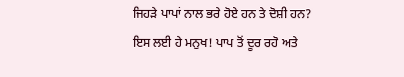ਜਿਹੜੇ ਪਾਪਾਂ ਨਾਲ ਭਰੇ ਹੋਏ ਹਨ ਤੇ ਦੋਸ਼ੀ ਹਨ? ਇਸ ਲਈ ਹੇ ਮਨੁਖ! ਪਾਪ ਤੋਂ ਦੂਰ ਰਹੋ ਅਤੇ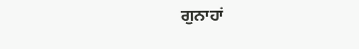ਗੁਨਾਹਾਂ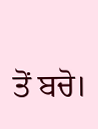ਤੋਂ ਬਚੋ।